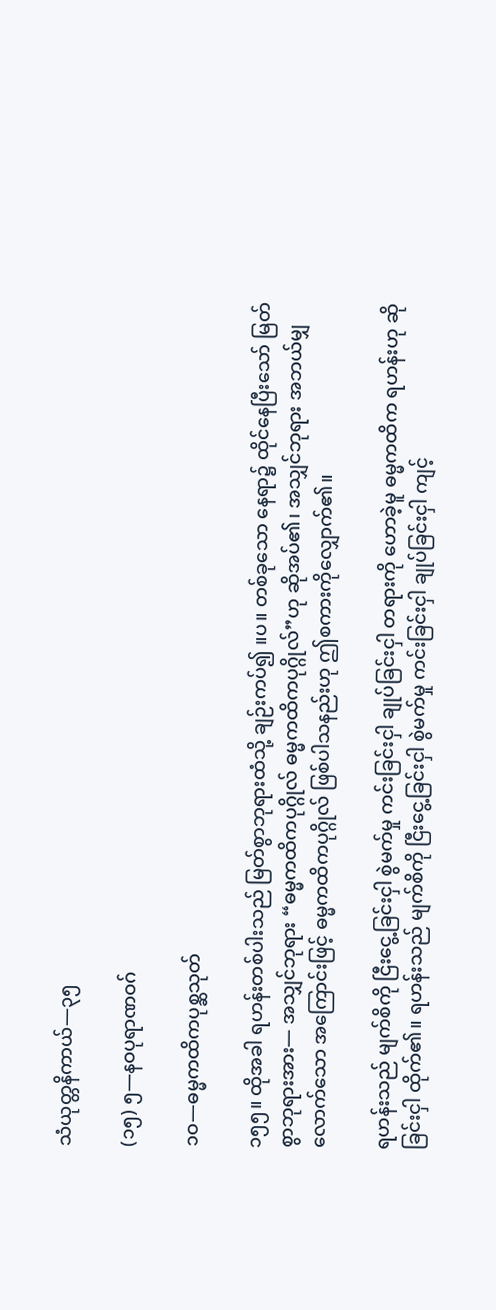သံယုတ္တနိကာယ်—၃၅

(၁၅) ၅—နဝပုရာဏဝဂ်

၁ဝ—ဓမ္မကထိကပုစ္ဆသုတ်

၁၅၅။ ထိုအခါ ရဟန်းတစ်ပါးသည် မြတ်စွာဘုရားထံသို့ ချဉ်းကပ်၍ ။ပ။ တစ်ခုသော နေရာ၌ ထိုင်နေပြီးသော် မြတ်စွာဘုရားအား— အသျှင်ဘုရား “ဓမ္မကထိကပုဂ္ဂိုလ် ဓမ္မကထိကပုဂ္ဂိုလ်”ဟု ဆိုအပ်၏၊ အသျှင်ဘုရား အဘယ်မျှလောက်သော အကြောင်းဖြင့် ဓမ္မကထိကပုဂ္ဂိုလ် ဖြစ်ပါသနည်းဟု ဤစကားကိုလျှောက်၏။

ရဟန်းသည် မျက်စိကို ငြီးငွေ့ခြင်းငှါ စွဲမက်မှု ကင်းခြင်းငှါ ချုပ်ခြင်းငှါ တရားကို ဟောခဲ့မူ ဓမ္မကထိက ရဟန်းဟု ဆိုခြင်းငှါ ထိုက်၏။ ရဟန်းသည် မျက်စိကို ငြီးငွေ့ခြင်းငှါ စွဲမက်မှု ကင်းခြင်းငှါ ချုပ်ခြင်းငှါ ကျင့်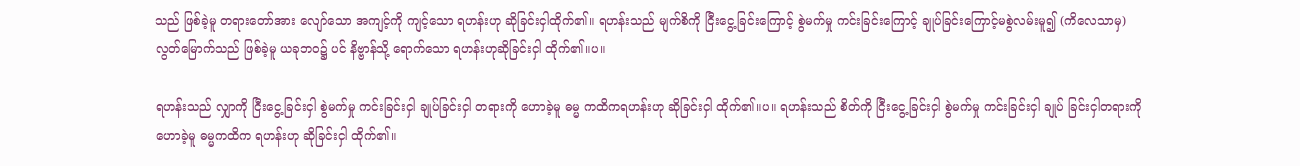သည် ဖြစ်ခဲ့မူ တရားတော်အား လျော်သော အကျင့်ကို ကျင့်သော ရဟန်းဟု ဆိုခြင်းငှါထိုက်၏။ ရဟန်းသည် မျက်စိကို ငြီးငွေ့ခြင်းကြောင့် စွဲမက်မှု ကင်းခြင်းကြောင့် ချုပ်ခြင်းကြောင့်မစွဲလမ်းမူ၍ (ကိလေသာမှ) လွတ်မြောက်သည် ဖြစ်ခဲ့မူ ယခုဘဝ၌ ပင် နိဗ္ဗာန်သို့ ရောက်သော ရဟန်းဟုဆိုခြင်းငှါ ထိုက်၏။ပ။

ရဟန်းသည် လျှာကို ငြီးငွေ့ခြင်းငှါ စွဲမက်မှု ကင်းခြင်းငှါ ချုပ်ခြင်းငှါ တရားကို ဟောခဲ့မူ ဓမ္မ ကထိကရဟန်းဟု ဆိုခြင်းငှါ ထိုက်၏။ပ။ ရဟန်းသည် စိတ်ကို ငြီးငွေ့ခြင်းငှါ စွဲမက်မှု ကင်းခြင်းငှါ ချုပ် ခြင်းငှါတရားကို ဟောခဲ့မူ ဓမ္မကထိက ရဟန်းဟု ဆိုခြင်းငှါ ထိုက်၏။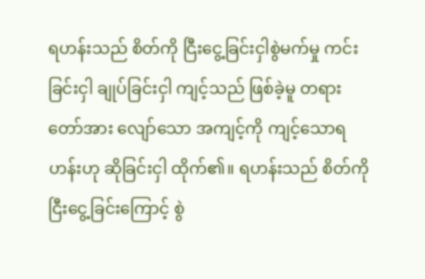ရဟန်းသည် စိတ်ကို ငြီးငွေ့ခြင်းငှါစွဲမက်မှု ကင်းခြင်းငှါ ချုပ်ခြင်းငှါ ကျင့်သည် ဖြစ်ခဲ့မူ တရားတော်အား လျော်သော အကျင့်ကို ကျင့်သောရဟန်းဟု ဆိုခြင်းငှါ ထိုက်၏။ ရဟန်းသည် စိတ်ကို ငြီးငွေ့ခြင်းကြောင့် စွဲ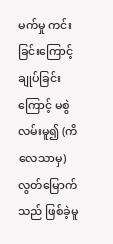မက်မှု ကင်းခြင်းကြောင့် ချုပ်ခြင်းကြောင့် မစွဲလမ်းမူ၍ (ကိလေသာမှ) လွတ်မြောက်သည် ဖြစ်ခဲ့မူ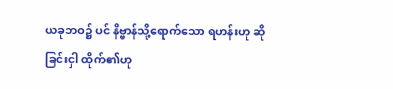ယခုဘဝ၌ ပင် နိဗ္ဗာန်သို့ရောက်သော ရဟန်းဟု ဆိုခြင်းငှါ ထိုက်၏ဟု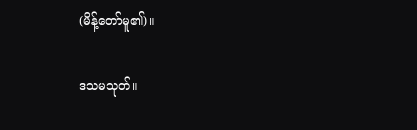(မိန့်တော်မူ၏)။

ဒသမသုတ်။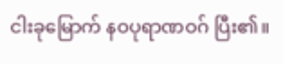ငါးခုမြောက် နဝပုရာဏဝဂ် ပြီး၏။